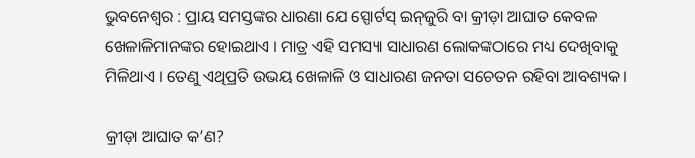ଭୁବନେଶ୍ଵର : ପ୍ରାୟ ସମସ୍ତଙ୍କର ଧାରଣା ଯେ ସ୍ପୋର୍ଟସ୍‌ ଇନ୍‌ଜୁରି ବା କ୍ରୀଡ଼ା ଆଘାତ କେବଳ ଖେଳାଳିମାନଙ୍କର ହୋଇଥାଏ । ମାତ୍ର ଏହି ସମସ୍ୟା ସାଧାରଣ ଲୋକଙ୍କଠାରେ ମଧ୍ୟ ଦେଖିବାକୁ ମିଳିଥାଏ । ତେଣୁ ଏଥିପ୍ରତି ଉଭୟ ଖେଳାଳି ଓ ସାଧାରଣ ଜନତା ସଚେତନ ରହିବା ଆବଶ୍ୟକ।

କ୍ରୀଡ଼ା ଆଘାତ କ’ଣ?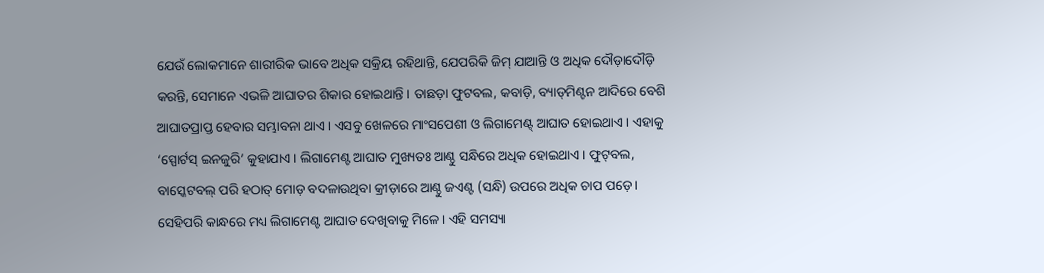ଯେଉଁ ଲୋକମାନେ ଶାରୀରିକ ଭାବେ ଅଧିକ ସକ୍ରିୟ ରହିଥାନ୍ତି, ଯେପରିକି ଜିମ୍‌ ଯାଆନ୍ତି ଓ ଅଧିକ ଦୌଡ଼ାଦୌଡ଼ି କରନ୍ତି, ସେମାନେ ଏଭଳି ଆଘାତର ଶିକାର ହୋଇଥାନ୍ତି । ତାଛଡ଼ା ଫୁଟବଲ, କବାଡ଼ି, ବ୍ୟାଡ୍‌ମିଣ୍ଟନ ଆଦିରେ ବେଶି ଆଘାତପ୍ରାପ୍ତ ହେବାର ସମ୍ଭାବନା ଥାଏ । ଏସବୁ ଖେଳରେ ମାଂସପେଶୀ ଓ ଲିଗାମେଣ୍ଟ୍‌ ଆଘାତ ହୋଇଥାଏ । ଏହାକୁ ‘ସ୍ପୋର୍ଟସ୍‌ ଇନଜୁରି’ କୁହାଯାଏ । ଲିଗାମେଣ୍ଟ ଆଘାତ ମୁଖ୍ୟତଃ ଆଣ୍ଠୁ ସନ୍ଧିରେ ଅଧିକ ହୋଇଥାଏ । ଫୁଟ୍‌ବଲ, ବାସ୍କେଟବଲ୍‌ ପରି ହଠାତ୍‌ ମୋଡ଼ ବଦଳାଉଥିବା କ୍ରୀଡ଼ାରେ ଆଣ୍ଠୁ ଜଏଣ୍ଟ (ସନ୍ଧି) ଉପରେ ଅଧିକ ଚାପ ପଡ଼େ । ସେହିପରି କାନ୍ଧରେ ମଧ୍ୟ ଲିଗାମେଣ୍ଟ ଆଘାତ ଦେଖିବାକୁ ମିଳେ । ଏହି ସମସ୍ୟା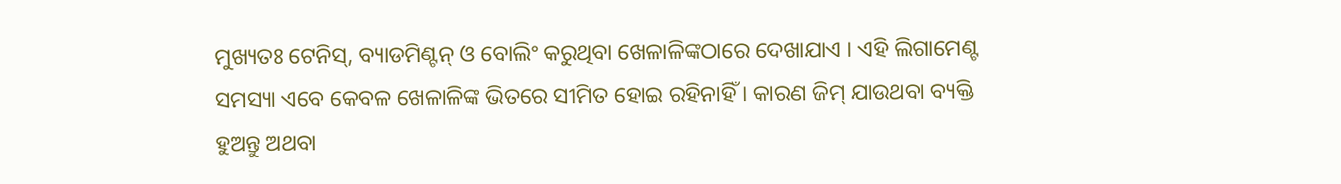ମୁଖ୍ୟତଃ ଟେନିସ୍‌, ବ୍ୟାଡମିଣ୍ଟନ୍‌ ଓ ବୋଲିଂ କରୁଥିବା ଖେଳାଳିଙ୍କଠାରେ ଦେଖାଯାଏ । ଏହି ଲିଗାମେଣ୍ଟ ସମସ୍ୟା ଏବେ କେବଳ ଖେଳାଳିଙ୍କ ଭିତରେ ସୀମିତ ହୋଇ ରହିନାହିଁ । କାରଣ ଜିମ୍‌ ଯାଉଥବା ବ୍ୟକ୍ତି ହୁଅନ୍ତୁ ଅଥବା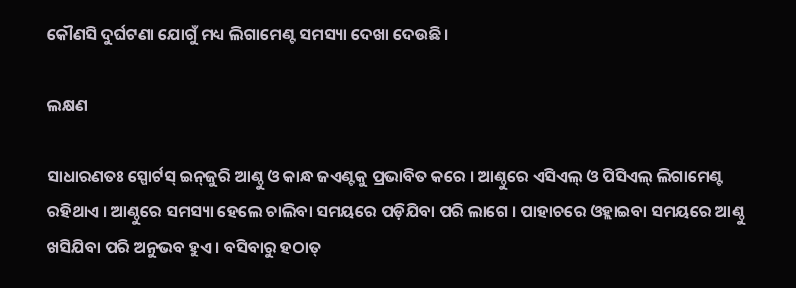କୌଣସି ଦୁର୍ଘଟଣା ଯୋଗୁଁ ମଧ୍ୟ ଲିଗାମେଣ୍ଟ ସମସ୍ୟା ଦେଖା ଦେଉଛି ।

ଲକ୍ଷଣ

ସାଧାରଣତଃ ସ୍ପୋର୍ଟସ୍‌ ଇନ୍‌ଜୁରି ଆଣ୍ଠୁ ଓ କାନ୍ଧ ଜଏଣ୍ଟକୁ ପ୍ରଭାବିତ କରେ । ଆଣ୍ଠୁରେ ଏସିଏଲ୍‌ ଓ ପିସିଏଲ୍‌ ଲିଗାମେଣ୍ଟ ରହିଥାଏ । ଆଣ୍ଠୁରେ ସମସ୍ୟା ହେଲେ ଚାଲିବା ସମୟରେ ପଡ଼ିଯିବା ପରି ଲାଗେ । ପାହାଚରେ ଓହ୍ଲାଇବା ସମୟରେ ଆଣ୍ଠୁ ଖସିଯିବା ପରି ଅନୁଭବ ହୁଏ । ବସିବାରୁ ହଠାତ୍‌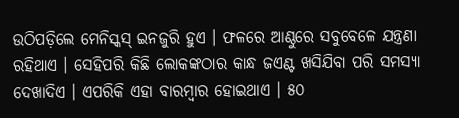ଉଠିପଡ଼ିଲେ ମେନିସ୍କସ୍‌ ଇନଜୁରି ହୁଏ । ଫଳରେ ଆଣ୍ଠୁରେ ସବୁବେଳେ ଯନ୍ତ୍ରଣା ରହିଥାଏ । ସେହିପରି କିଛି ଲୋକଙ୍କଠାର କାନ୍ଧ ଜଏଣ୍ଟ ଖସିଯିବା ପରି ସମସ୍ୟା ଦେଖାଦିଏ । ଏପରିକି ଏହା ବାରମ୍ବାର ହୋଇଥାଏ । ୫୦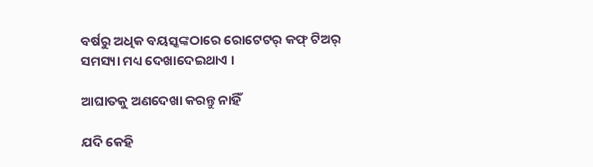ବର୍ଷରୁ ଅଧିକ ବୟସ୍କଙ୍କଠାରେ ରୋଟେଟର୍‌ କଫ୍‌ ଟିଅର୍‌ ସମସ୍ୟା ମଧ୍ୟ ଦେଖାଦେଇଥାଏ ।

ଆଘାତକୁ ଅଣଦେଖା କରନ୍ତୁ ନାହିଁ

ଯଦି କେହି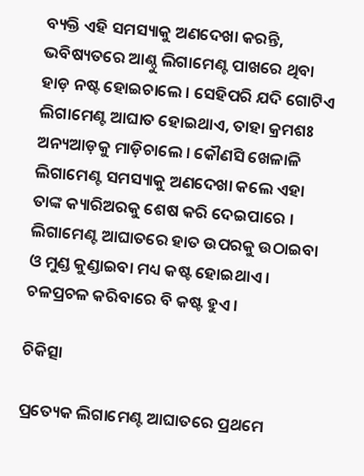ବ୍ୟକ୍ତି ଏହି ସମସ୍ୟାକୁ ଅଣଦେଖା କରନ୍ତି, ଭବିଷ୍ୟତରେ ଆଣ୍ଠୁ ଲିଗାମେଣ୍ଟ ପାଖରେ ଥିବା ହାଡ଼ ନଷ୍ଟ ହୋଇଚାଲେ । ସେହିପରି ଯଦି ଗୋଟିଏ ଲିଗାମେଣ୍ଟ ଆଘାତ ହୋଇଥାଏ, ତାହା କ୍ରମଶଃ ଅନ୍ୟଆଡ଼କୁ ମାଡ଼ିଚାଲେ । କୌଣସି ଖେଳାଳି ଲିଗାମେଣ୍ଟ ସମସ୍ୟାକୁ ଅଣଦେଖା କଲେ ଏହା ତାଙ୍କ କ୍ୟାରିଅରକୁ ଶେଷ କରି ଦେଇପାରେ । ଲିଗାମେଣ୍ଟ ଆଘାତରେ ହାତ ଉପରକୁ ଉଠାଇବା ଓ ମୁଣ୍ଡ କୁଣ୍ଡାଇବା ମଧ୍ୟ କଷ୍ଟ ହୋଇଥାଏ । ଚଳପ୍ରଚଳ କରିବାରେ ବି କଷ୍ଟ ହୁଏ ।

ଚିକିତ୍ସା

ପ୍ରତ୍ୟେକ ଲିଗାମେଣ୍ଟ ଆଘାତରେ ପ୍ରଥମେ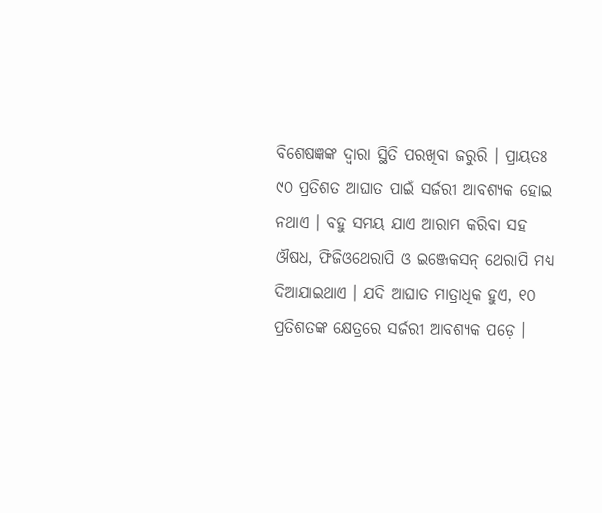ବିଶେଷଜ୍ଞଙ୍କ ଦ୍ୱାରା ସ୍ଥିତି ପରଖିବା ଜରୁରି । ପ୍ରାୟତଃ ୯୦ ପ୍ରତିଶତ ଆଘାତ ପାଇଁ ସର୍ଜରୀ ଆବଶ୍ୟକ ହୋଇ ନଥାଏ । ବହୁ ସମୟ ଯାଏ ଆରାମ କରିବା ସହ ଔଷଧ, ଫିଜିଓଥେରାପି ଓ ଇଞ୍ଜେକସନ୍‌ ଥେରାପି ମଧ୍ୟ ଦିଆଯାଇଥାଏ । ଯଦି ଆଘାତ ମାତ୍ରାଧିକ ହୁଏ, ୧୦ ପ୍ରତିଶତଙ୍କ କ୍ଷେତ୍ରରେ ସର୍ଜରୀ ଆବଶ୍ୟକ ପଡ଼େ ।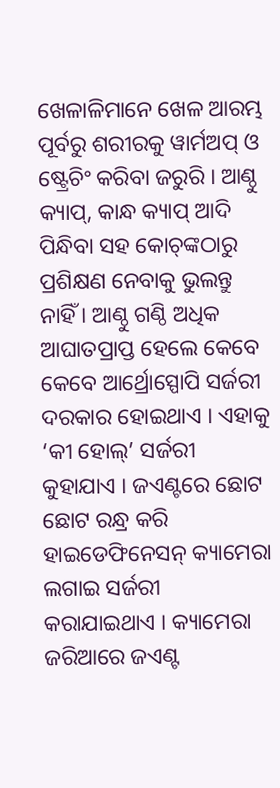ଖେଳାଳିମାନେ ଖେଳ ଆରମ୍ଭ ପୂର୍ବରୁ ଶରୀରକୁ ୱାର୍ମଅପ୍‌ ଓ ଷ୍ଟ୍ରେଚିଂ କରିବା ଜରୁରି । ଆଣ୍ଠୁ କ୍ୟାପ୍‌, କାନ୍ଧ କ୍ୟାପ୍‌ ଆଦି ପିନ୍ଧିବା ସହ କୋଚ୍‌ଙ୍କଠାରୁ ପ୍ରଶିକ୍ଷଣ ନେବାକୁ ଭୁଲନ୍ତୁ ନାହିଁ । ଆଣ୍ଠୁ ଗଣ୍ଠି ଅଧିକ ଆଘାତପ୍ରାପ୍ତ ହେଲେ କେବେ କେବେ ଆର୍ଥ୍ରୋସ୍ପୋପି ସର୍ଜରୀ ଦରକାର ହୋଇଥାଏ । ଏହାକୁ ‘କୀ ହୋଲ୍‌’ ସର୍ଜରୀ କୁହାଯାଏ । ଜଏଣ୍ଟରେ ଛୋଟ ଛୋଟ ରନ୍ଧ୍ର କରି ହାଇଡେଫିନେସନ୍‌ କ୍ୟାମେରା ଲଗାଇ ସର୍ଜରୀ କରାଯାଇଥାଏ । କ୍ୟାମେରା ଜରିଆରେ ଜଏଣ୍ଟ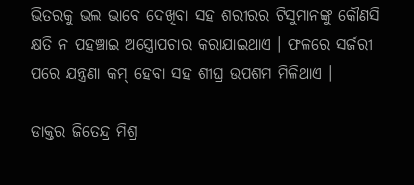ଭିତରକୁ ଭଲ ଭାବେ ଦେଖିବା ସହ ଶରୀରର ଟିସୁମାନଙ୍କୁ କୌଣସି କ୍ଷତି ନ ପହଞ୍ଚାଇ ଅସ୍ତ୍ରୋପଚାର କରାଯାଇଥାଏ । ଫଳରେ ସର୍ଜରୀ ପରେ ଯନ୍ତ୍ରଣା କମ୍‌ ହେବା ସହ ଶୀଘ୍ର ଉପଶମ ମିଳିଥାଏ ।

ଡାକ୍ତର ଜିତେନ୍ଦ୍ର ମିଶ୍ର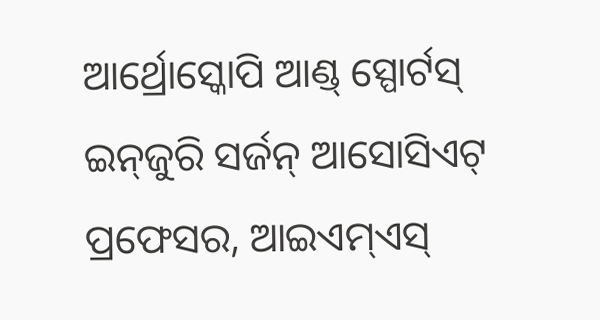ଆର୍ଥ୍ରୋସ୍କୋପି ଆଣ୍ଡ୍‌ ସ୍ପୋର୍ଟସ୍‌ ଇନ୍‌ଜୁରି ସର୍ଜନ୍‌ ଆସୋସିଏଟ୍‌ ପ୍ରଫେସର, ଆଇଏମ୍‌ଏସ୍‌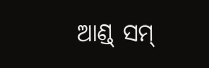ଆଣ୍ଡ୍‌ ସମ୍‌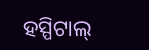ହସ୍ପିଟାଲ୍‌